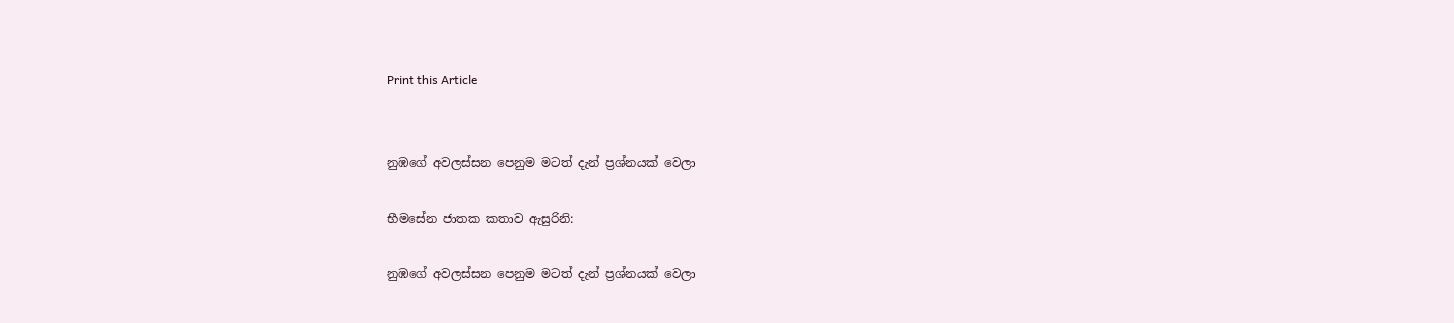Print this Article


නුඹගේ අවලස්සන පෙනුම මටත් දැන් ප්‍රශ්නයක් වෙලා

භීමසේන ජාතක කතාව ඇසුරිනි:

නුඹගේ අවලස්සන පෙනුම මටත් දැන් ප්‍රශ්නයක් වෙලා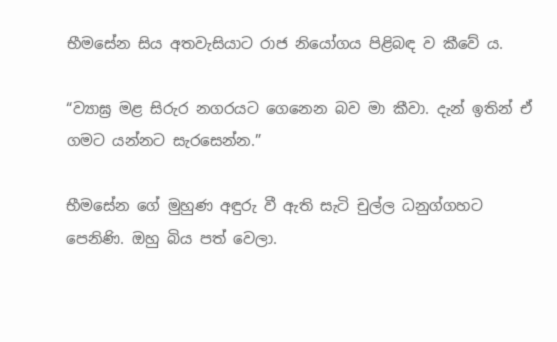භීමසේන සිය අතවැසියාට රාජ නියෝගය පිළිබඳ ව කීවේ ය.

“ව්‍යාඝ්‍ර මළ සිරුර නගරයට ගෙනෙන බව මා කීවා. දැන් ඉතින් ඒ ගමට යන්නට සැරසෙන්න.”

භීමසේන ගේ මුහුණ අඳුරු වී ඇති සැටි චුල්ල ධනුග්ගහට පෙනිණි. ඔහු බිය පත් වෙලා.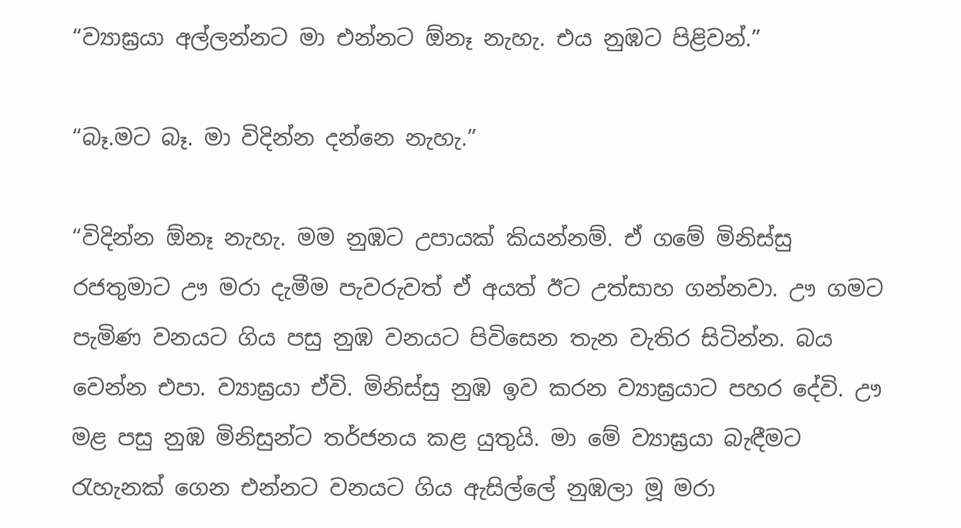“ව්‍යාඝ්‍රයා අල්ලන්නට මා එන්නට ඕනෑ නැහැ. එය නුඹට පිළිවන්.”

“බෑ.මට බෑ. මා විදින්න දන්නෙ නැහැ.”

“විදින්න ඕනෑ නැහැ. මම නුඹට උපායක් කියන්නම්. ඒ ගමේ මිනිස්සු රජතුමාට ඌ මරා දැමීම පැවරුවත් ඒ අයත් ඊට උත්සාහ ගන්නවා. ඌ ගමට පැමිණ වනයට ගිය පසු නුඹ වනයට පිවිසෙන තැන වැතිර සිටින්න. බය වෙන්න එපා. ව්‍යාඝ්‍රයා ඒවි. මිනිස්සු නුඹ ඉව කරන ව්‍යාඝ්‍රයාට පහර දේවි. ඌ මළ පසු නුඹ මිනිසුන්ට තර්ජනය කළ යුතුයි. මා මේ ව්‍යාඝ්‍රයා බැඳීමට රැහැනක් ගෙන එන්නට වනයට ගිය ඇසිල්ලේ නුඹලා මූ මරා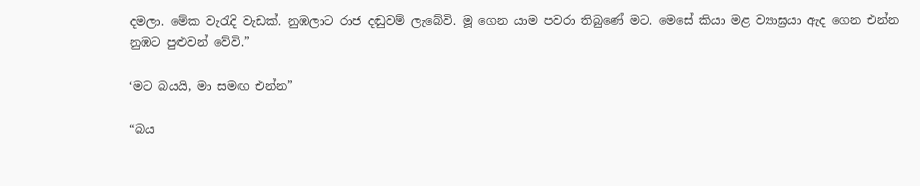දමලා. මේක වැරැදි වැඩක්. නුඹලාට රාජ දඬුවම් ලැබේවි. මූ ගෙන යාම පවරා තිබුණේ මට. මෙසේ කියා මළ ව්‍යාඝ්‍රයා ඇද ගෙන එන්න නුඹට පුළුවන් වේවි.”

‘මට බයයි, මා සමඟ එන්න”

“බය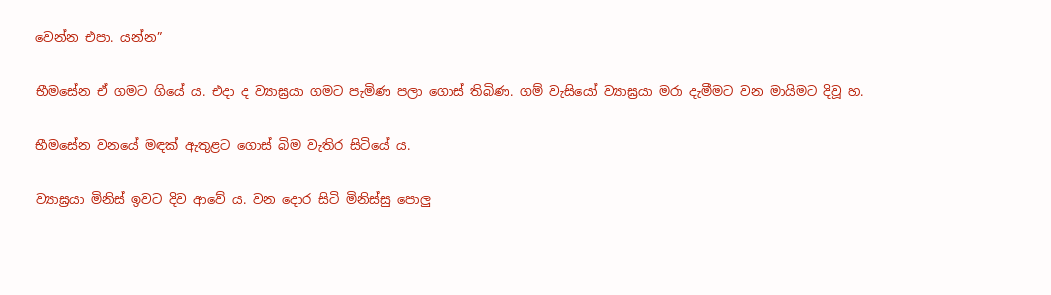වෙන්න එපා. යන්න”

භීමසේන ඒ ගමට ගියේ ය. එදා ද ව්‍යාඝ්‍රයා ගමට පැමිණ පලා ගොස් තිබිණ. ගම් වැසියෝ ව්‍යාඝ්‍රයා මරා දැමීමට වන මායිමට දිවූ හ.

භීමසේන වනයේ මඳක් ඇතුළට ගොස් බිම වැතිර සිටියේ ය.

ව්‍යාඝ්‍රයා මිනිස් ඉවට දිව ආවේ ය. වන දොර සිටි මිනිස්සු පොලු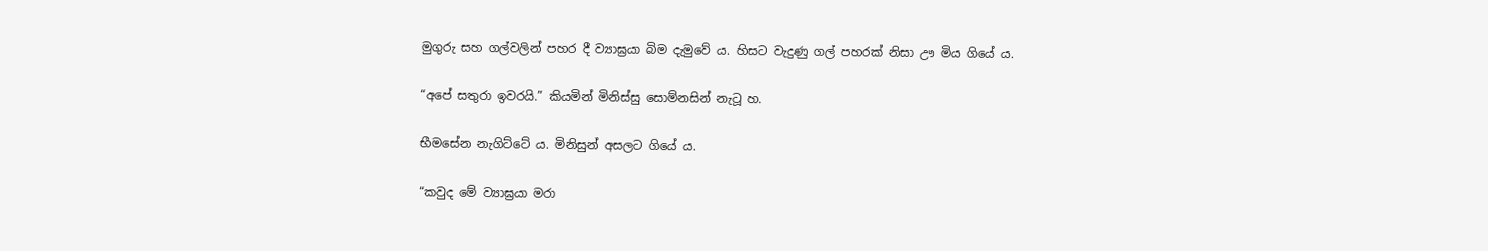මුගුරු සහ ගල්වලින් පහර දී ව්‍යාඝ්‍රයා බිම දැමුවේ ය. හිසට වැදුණු ගල් පහරක් නිසා ඌ මිය ගියේ ය.

“අපේ සතුරා ඉවරයි.” කියමින් මිනිස්සු සොම්නසින් නැටූ හ.

භීමසේන නැගිට්ටේ ය. මිනිසුන් අසලට ගියේ ය.

“කවුද මේ ව්‍යාඝ්‍රයා මරා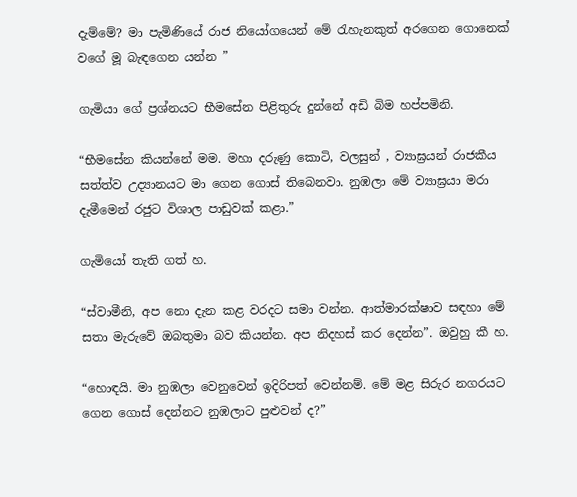දැම්මේ? මා පැමිණියේ රාජ නියෝගයෙන් මේ රැහැනකුත් අරගෙන ගොනෙක් වගේ මූ බැඳගෙන යන්න ”

ගැමියා ගේ ප්‍රශ්නයට භීමසේන පිළිතුරු දුන්නේ අඩි බිම හප්පමිනි.

“භීමසේන කියන්නේ මම. මහා දරුණු කොටි, වලසුන් , ව්‍යාඝ්‍රයන් රාජකීය සත්ත්ව උද්‍යානයට මා ගෙන ගොස් තිබෙනවා. නුඹලා මේ ව්‍යාඝ්‍රයා මරා දැමීමෙන් රජුට විශාල පාඩුවක් කළා.”

ගැමියෝ තැති ගත් හ.

“ස්වාමීනි, අප නො දැන කළ වරදට සමා වන්න. ආත්මාරක්ෂාව සඳහා මේ සතා මැරුවේ ඔබතුමා බව කියන්න. අප නිදහස් කර දෙන්න”. ඔවුහු කී හ.

“හොඳයි. මා නුඹලා වෙනුවෙන් ඉදිරිපත් වෙන්නම්. මේ මළ සිරුර නගරයට ගෙන ගොස් දෙන්නට නුඹලාට පුළුවන් ද?”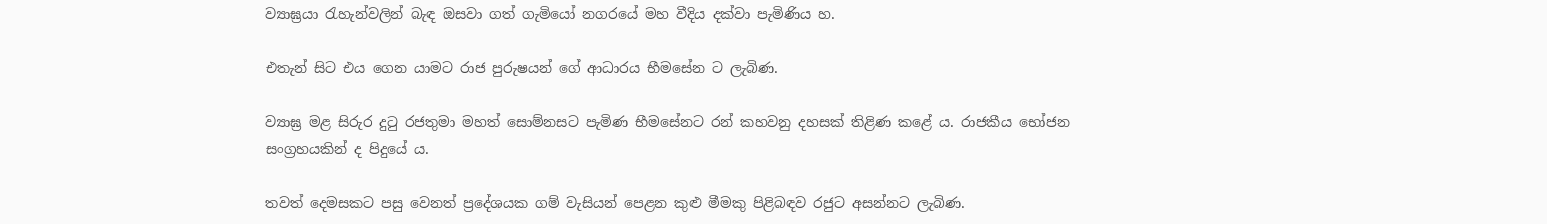ව්‍යාඝ්‍රයා රැහැන්වලින් බැඳ ඔසවා ගත් ගැමියෝ නගරයේ මහ වීදිය දක්වා පැමිණිය හ.

එතැන් සිට එය ගෙන යාමට රාජ පුරුෂයන් ගේ ආධාරය භීමසේන ට ලැබිණ.

ව්‍යාඝ්‍ර මළ සිරුර දුටු රජතුමා මහත් සොම්නසට පැමිණ භීමසේනට රන් කහවනු දහසක් තිළිණ කළේ ය. රාජකීය භෝජන සංග්‍රහයකින් ද පිදුයේ ය.

තවත් දෙමසකට පසු වෙනත් ප්‍රදේශයක ගම් වැසියන් පෙළන කුළු මීමකු පිළිබඳව රජුට අසන්නට ලැබිණ.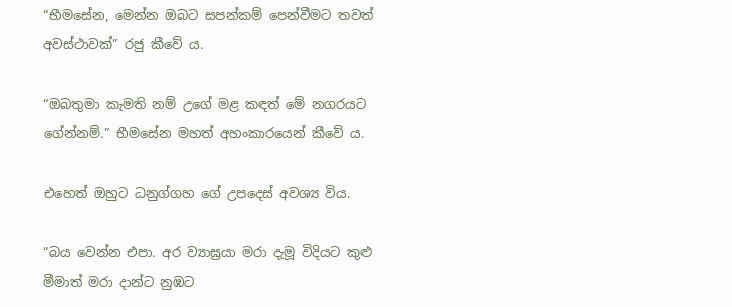“භීමසේන, මෙන්න ඔබට සපන්කම් පෙන්වීමට තවත් අවස්ථාවක්” රජු කීවේ ය.

“ඔබතුමා කැමති නම් උගේ මළ කඳත් මේ නගරයට ගේන්නම්.” භීමසේන මහත් අහංකාරයෙන් කීවේ ය.

එහෙත් ඔහුට ධනුග්ගහ ගේ උපදෙස් අවශ්‍ය විය.

“බය වෙන්න එපා. අර ව්‍යාඝ්‍රයා මරා දැමූ විදියට කුළු මීමාත් මරා දාන්ට නුඹට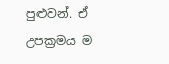පුළුවන්. ඒ උපක්‍රමය ම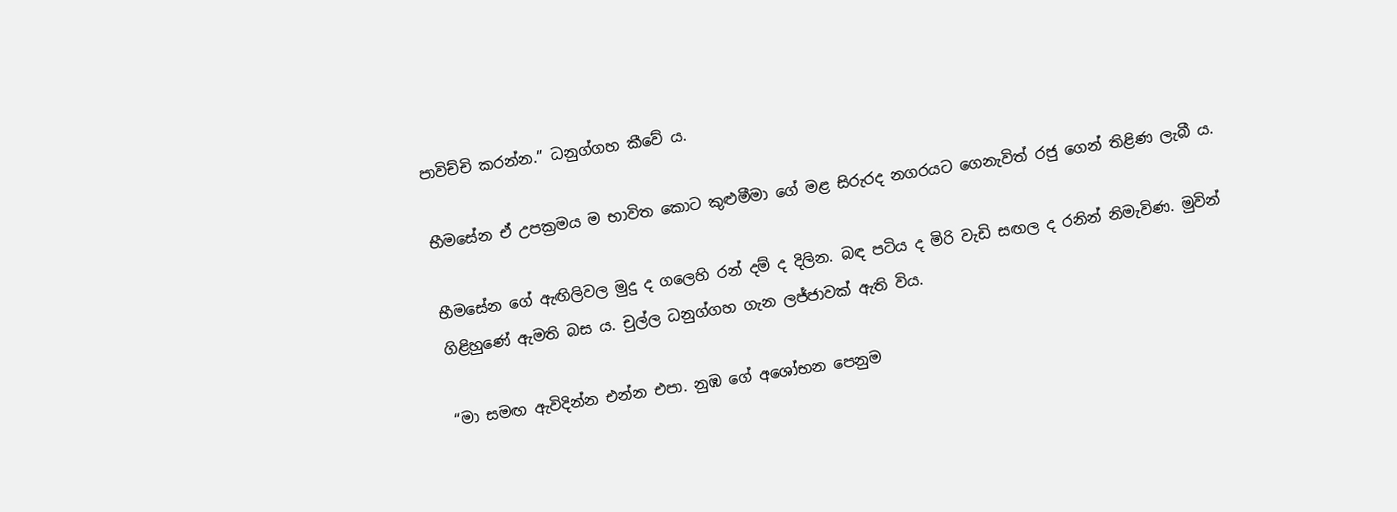පාවිච්චි කරන්න.” ධනුග්ගහ කීවේ ය.

භීමසේන ඒ උපක්‍රමය ම භාවිත කොට කුළුමීමා ගේ මළ සිරුරද නගරයට ගෙනැවිත් රජු ගෙන් තිළිණ ලැබී ය.

භීමසේන ගේ ඇඟිලිවල මුදු ද ගලෙහි රන් දම් ද දිලින. බඳ පටිය ද මිරි වැඩි සඟල ද රනින් නිමැවිණ. මුවින් ගිළිහුණේ ඇමති බස ය. චුල්ල ධනුග්ගහ ගැන ලජ්ජාවක් ඇති විය.

“මා සමඟ ඇවිදින්න එන්න එපා. නුඹ ගේ අශෝභන පෙනුම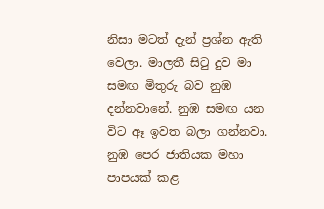නිසා මටත් දැන් ප්‍රශ්න ඇති වෙලා. මාලතී සිටු දුව මා සමඟ මිතුරු බව නුඹ දන්නවානේ. නුඹ සමඟ යන විට ඈ ඉවත බලා ගන්නවා. නුඹ පෙර ජාතියක මහා පාපයක් කළ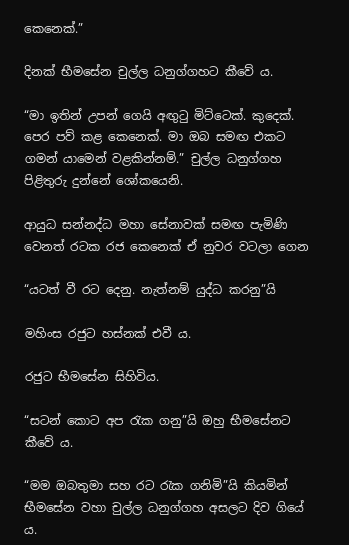කෙනෙක්.”

දිනක් භීමසේන චුල්ල ධනුග්ගහට කීවේ ය.

“මා ඉතින් උපන් ගෙයි අඟුටු මිට්ටෙක්. කුදෙක්. පෙර පව් කළ කෙනෙක්. මා ඔබ සමඟ එකට ගමන් යාමෙන් වළකින්නම්.” චුල්ල ධනුග්ගහ පිළිතුරු දුන්නේ ශෝකයෙනි.

ආයුධ සන්නද්ධ මහා සේනාවක් සමඟ පැමිණි වෙනත් රටක රජ කෙනෙක් ඒ නුවර වටලා ගෙන

“යටත් වී රට දෙනු. නැත්නම් යුද්ධ කරනු”යි

මහිංස රජුට හස්නක් එවී ය.

රජුට භීමසේන සිහිවිය.

“සටන් කොට අප රැක ගනු”යි ඔහු භීමසේනට කීවේ ය.

“මම ඔබතුමා සහ රට රැක ගනිමි”යි කියමින් භීමසේන වහා චුල්ල ධනුග්ගහ අසලට දිව ගියේ ය.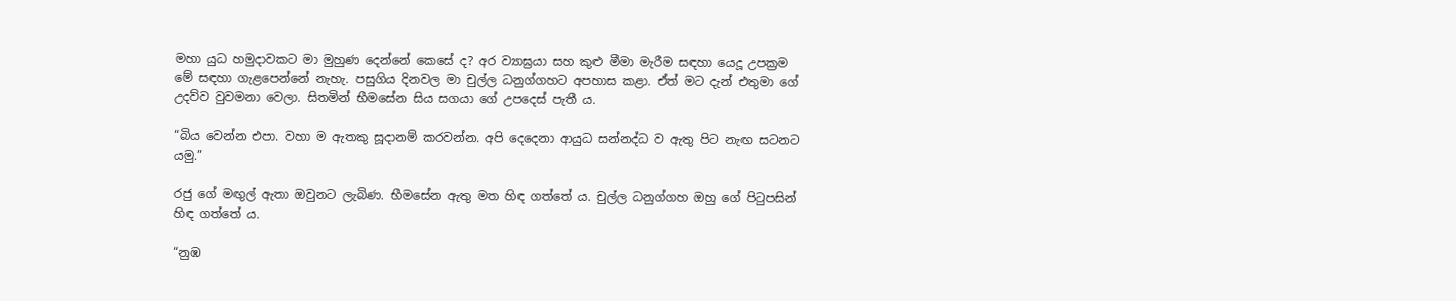මහා යුධ හමුදාවකට මා මුහුණ දෙන්නේ කෙසේ ද? අර ව්‍යාඝ්‍රයා සහ කුළු මීමා මැරීම සඳහා යෙදූ උපක්‍රම මේ සඳහා ගැළපෙන්නේ නැහැ. පසුගිය දිනවල මා චුල්ල ධනුග්ගහට අපහාස කළා. ඒත් මට දැන් එතුමා ගේ උදව්ව වුවමනා වෙලා. සිතමින් භීමසේන සිය සගයා ගේ උපදෙස් පැතී ය.

“බිය වෙන්න එපා. වහා ම ඇතකු සූදානම් කරවන්න. අපි දෙදෙනා ආයුධ සන්නද්ධ ව ඇතු පිට නැඟ සටනට යමු.”

රජු ගේ මඟුල් ඇතා ඔවුනට ලැබිණ. භීමසේන ඇතු මත හිඳ ගත්තේ ය. චුල්ල ධනුග්ගහ ඔහු ගේ පිටුපසින් හිඳ ගත්තේ ය.

“නුඹ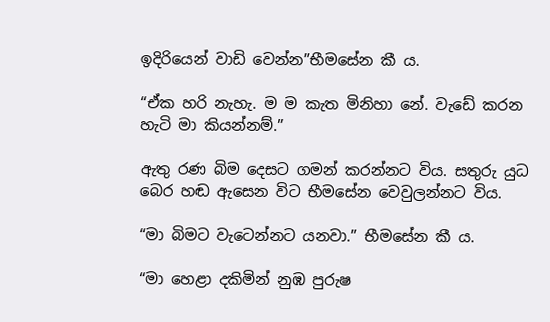ඉදිරියෙන් වාඩි වෙන්න”භීමසේන කී ය.

“ඒක හරි නැහැ. ම ම කැත මිනිහා නේ. වැඩේ කරන හැටි මා කියන්නම්.”

ඇතු රණ බිම දෙසට ගමන් කරන්නට විය. සතුරු යුධ බෙර හඬ ඇසෙන විට භීමසේන වෙවුලන්නට විය.

“මා බිමට වැටෙන්නට යනවා.” භීමසේන කී ය.

“මා හෙළා දකිමින් නුඹ පුරුෂ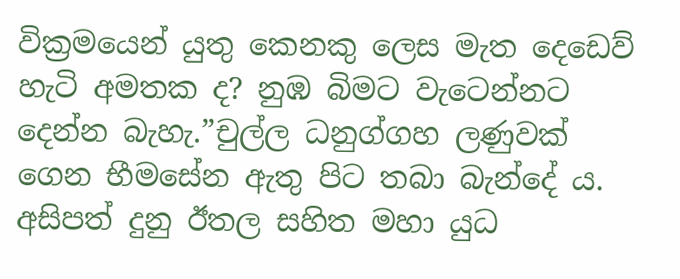වික්‍රමයෙන් යුතු කෙනකු ලෙස මැත දෙඩෙව් හැටි අමතක ද? නුඹ බිමට වැටෙන්නට දෙන්න බැහැ.”චුල්ල ධනුග්ගහ ලණුවක් ගෙන භීමසේන ඇතු පිට තබා බැන්දේ ය. අසිපත් දුනු ඊතල සහිත මහා යුධ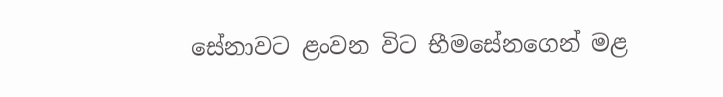සේනාවට ළංවන විට භීමසේනගෙන් මළ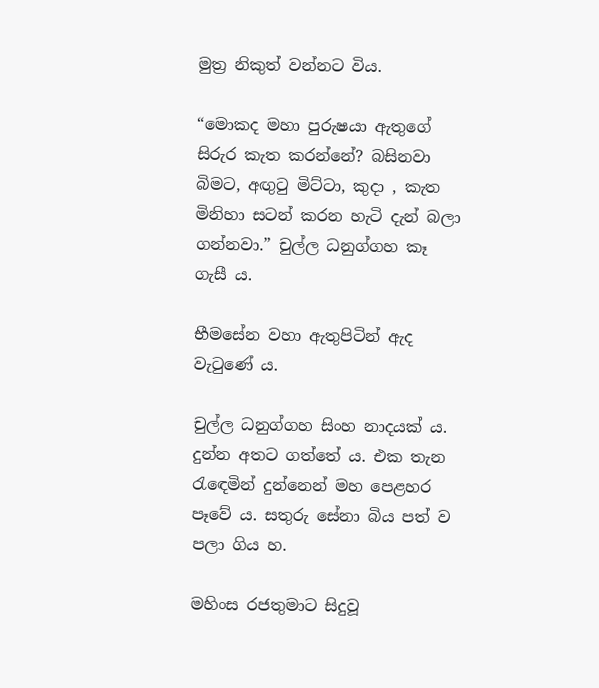මුත්‍ර නිකුත් වන්නට විය.

“මොකද මහා පුරුෂයා ඇතුගේ සිරුර කැත කරන්නේ? බසිනවා බිමට, අඟුටු මිට්ටා, කුදා , කැත මිනිහා සටන් කරන හැටි දැන් බලා ගන්නවා.” චුල්ල ධනුග්ගහ කෑ ගැසී ය.

භීමසේන වහා ඇතුපිටින් ඇද වැටුණේ ය.

චුල්ල ධනුග්ගහ සිංහ නාදයක් ය. දුන්න අතට ගත්තේ ය. එක තැන රැඳෙමින් දුන්නෙන් මහ පෙළහර පෑවේ ය. සතුරු සේනා බිය පත් ව පලා ගිය හ.

මහිංස රජතුමාට සිදුවූ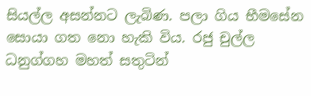සියල්ල අසන්නට ලැබිණ. පලා ගිය භීමසේන සොයා ගත නො හැකි විය. රජු චුල්ල ධනුග්ගහ මහත් සතුටින්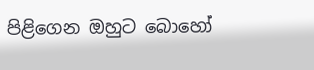පිළිගෙන ඔහුට බොහෝ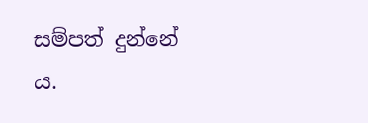සම්පත් දුන්නේ ය.